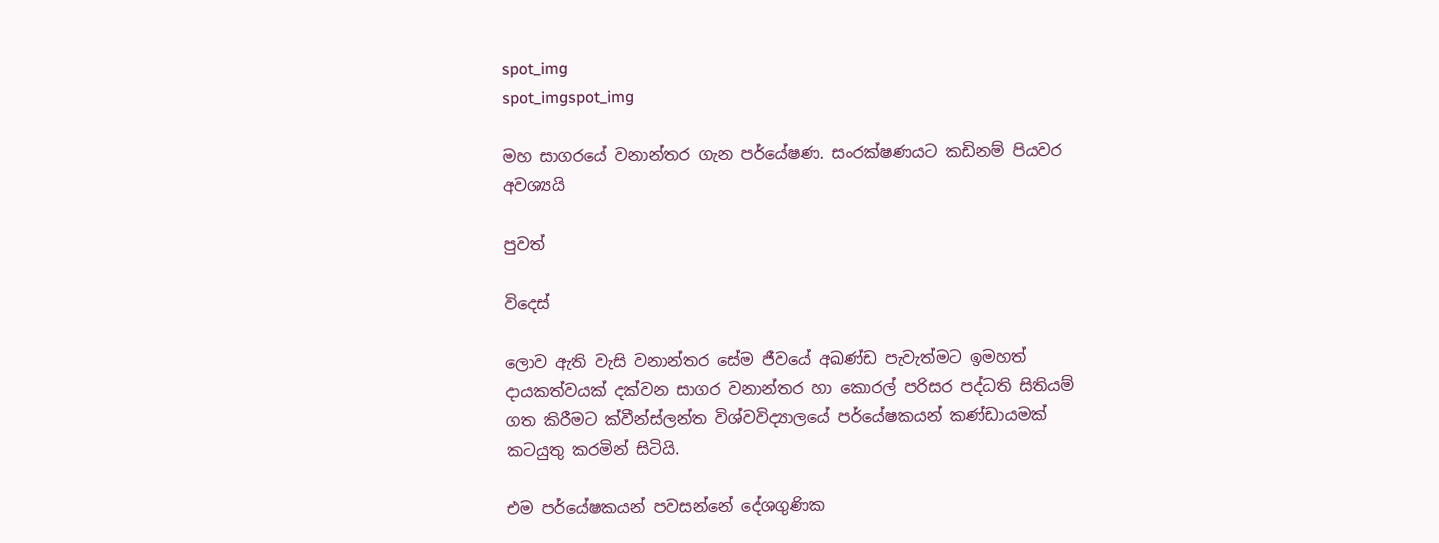spot_img
spot_imgspot_img

මහ සාගරයේ වනාන්තර ගැන පර්යේෂණ. සංරක්ෂණයට කඩිනම් පියවර අවශ්‍යයි

පුවත්

විදෙස්

ලොව ඇති වැසි වනාන්තර සේම ජීවයේ අඛණ්ඩ පැවැත්මට ඉමහත් දායකත්වයක් දක්වන සාගර වනාන්තර හා කොරල් පරිසර පද්ධති සිතියම් ගත කිරීමට ක්වීන්ස්ලන්ත විශ්වවිද්‍යාලයේ පර්යේෂකයන් කණ්ඩායමක් කටයුතු කරමින් සිටියි.

එම පර්යේෂකයන් පවසන්නේ දේශගුණික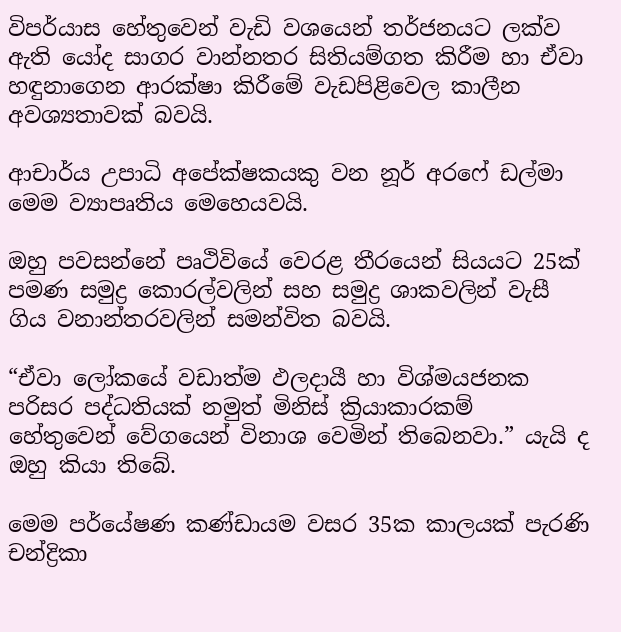විපර්යාස හේතුවෙන් වැඩි වශයෙන් තර්ජනයට ලක්ව ඇති යෝද සාගර වාන්නතර සිතියම්ගත කිරීම හා ඒවා හඳුනාගෙන ආරක්ෂා කිරීමේ වැඩපිළිවෙල කාලීන අවශ්‍යතාවක් බවයි.

ආචාර්ය උපාධි අපේක්ෂකයකු වන නූර් අරෆේ ඩල්මා මෙම ව්‍යාපෘතිය මෙහෙයවයි.

ඔහු පවසන්නේ පෘථිවියේ වෙරළ තීරයෙන් සියයට 25ක් පමණ සමුද්‍ර කොරල්වලින් සහ සමුද්‍ර ශාකවලින් වැසී ගිය වනාන්තරවලින් සමන්විත බවයි.

“ඒවා ලෝකයේ වඩාත්ම ඵලදායී හා විශ්මයජනක පරිසර පද්ධතියක් නමුත් මිනිස් ක්‍රියාකාරකම් හේතුවෙන් වේගයෙන් විනාශ වෙමින් තිබෙනවා.” යැයි ද ඔහු කියා තිබේ.

මෙම පර්යේෂණ කණ්ඩායම වසර 35ක කාලයක් පැරණි චන්ද්‍රිකා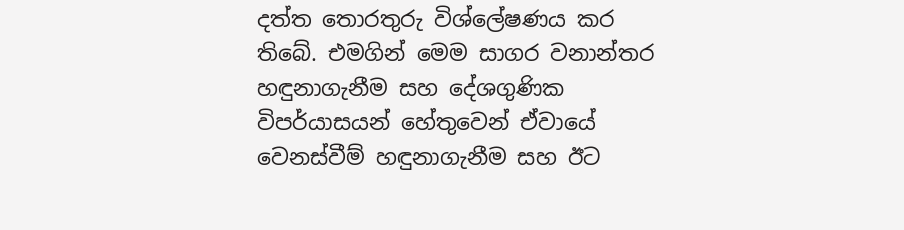දත්ත තොරතුරු විශ්ලේෂණය කර තිබේ. එමගින් මෙම සාගර වනාන්තර හඳුනාගැනීම සහ දේශගුණික විපර්යාසයන් හේතුවෙන් ඒවායේ වෙනස්වීම් හඳුනාගැනීම සහ ඊට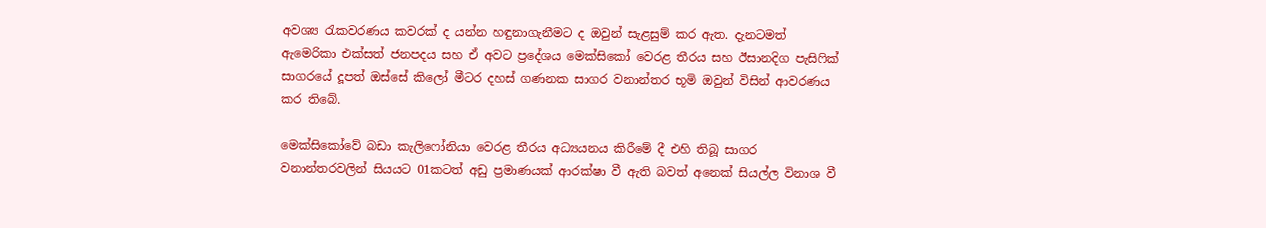අවශ්‍ය රැකවරණය කවරක් ද යන්න හඳුනාගැනීමට ද ඔවුන් සැළසුම් කර ඇත. දැනටමත් ඇමෙරිකා එක්සත් ජනපදය සහ ඒ අවට ප්‍රදේශය මෙක්සිකෝ වෙරළ තීරය සහ ඊසානදිග පැසිෆික් සාගරයේ දූපත් ඔස්සේ කිලෝ මීටර දහස් ගණනක සාගර වනාන්තර භූමි ඔවුන් විසින් ආවරණය කර තිබේ.

මෙක්සිකෝවේ බඩා කැලි‍ෆෝනියා වෙරළ තීරය අධ්‍යයනය කිරීමේ දී එහි තිබූ සාගර වනාන්තරවලින් සියයට 01කටත් අඩු ප්‍රමාණයක් ආරක්ෂා වී ඇති බවත් අනෙක් සියල්ල විනාශ වී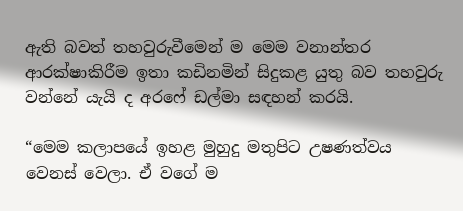ඇති බවත් තහවුරුවීමෙන් ම මෙම වනාන්තර ආරක්ෂාකිරීම ඉතා කඩිනමින් සිදුකළ යුතු බව තහවුරු වන්නේ යැයි ද අ‍රෆේ ඩල්මා සඳහන් කරයි.

“මෙම කලාපයේ ඉහළ මුහුදු මතුපිට උෂණත්වය වෙනස් වෙලා. ඒ වගේ ම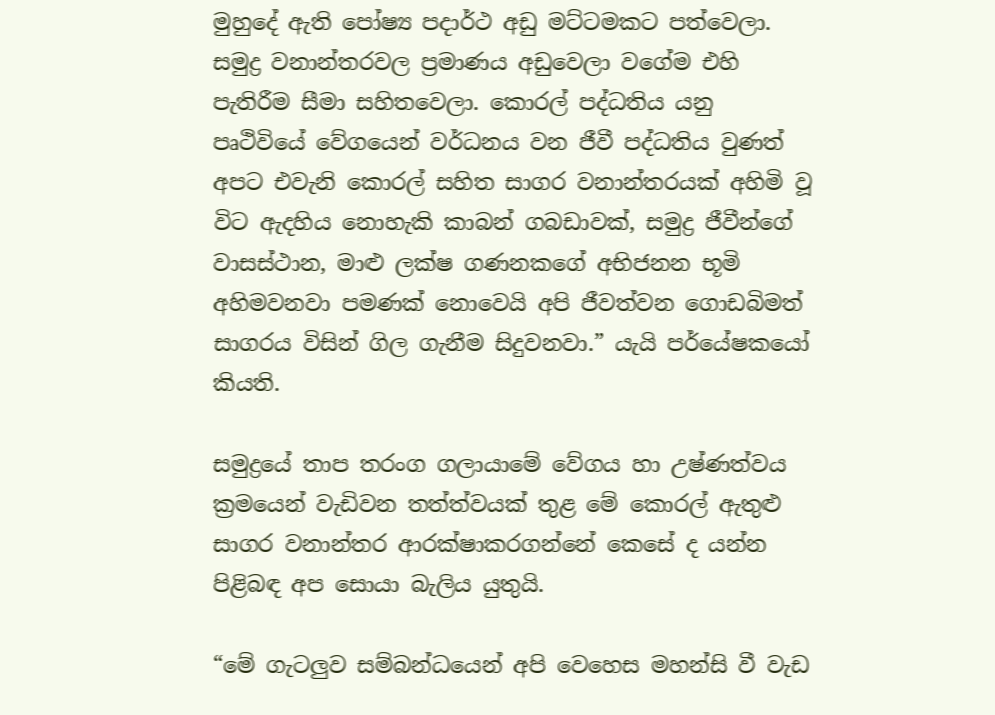මුහුදේ ඇති පෝෂ්‍ය පදාර්ථ අඩු මට්ටමකට පත්වෙලා. සමුද්‍ර වනාන්තරවල ප්‍රමාණය අඩුවෙලා වගේම එහි පැතිරීම සීමා සහිතවෙලා. කොරල් පද්ධතිය යනු පෘථිවියේ වේගයෙන් වර්ධනය වන ජීවී පද්ධතිය වුණත් අපට එවැනි කොරල් සහිත සාගර වනාන්තරයක් අහිමි වූ විට ඇදහිය නොහැකි කාබන් ගබඩාවක්, සමුද්‍ර ජීවීන්ගේ වාසස්ථාන, මාළු ලක්ෂ ගණනකගේ අභිජනන භූමි අහිමවනවා පමණක් නොවෙයි අපි ජීවත්වන ගොඩබිමත් සාගරය විසින් ගිල ගැනීම සිදුවනවා.” යැයි පර්යේෂකයෝ කියති.

සමුද්‍රයේ තාප තරංග ගලායාමේ වේගය හා උෂ්ණත්වය ක්‍රමයෙන් වැඩිවන තත්ත්වයක් තුළ මේ කොරල් ඇතුළු සාගර වනාන්තර ආරක්ෂාකරගන්නේ කෙසේ ද යන්න පිළිබඳ අප සොයා බැලිය යුතුයි.

“මේ ගැටලුව සම්බන්ධයෙන් අපි වෙහෙස මහන්සි වී වැඩ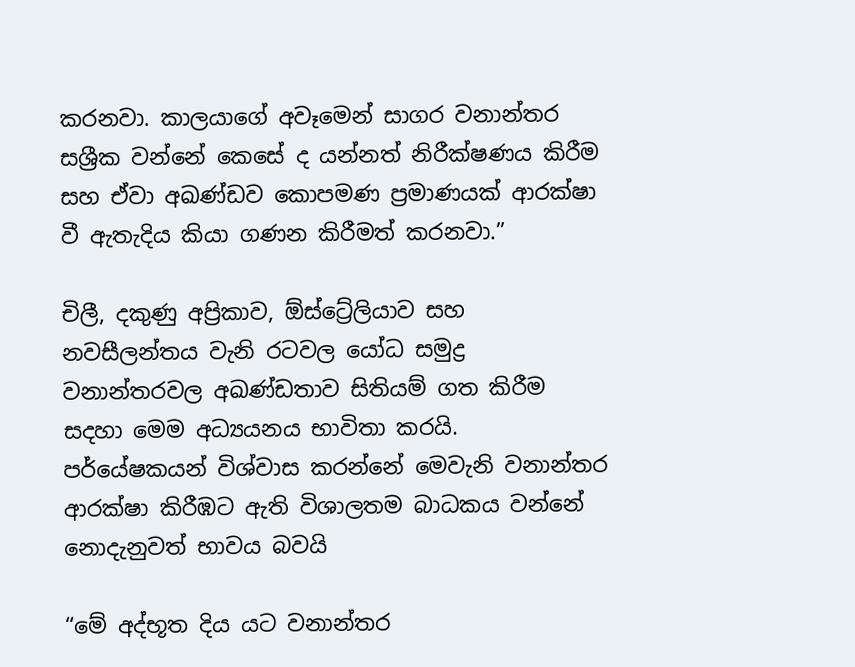කරනවා. කාලයාගේ අවෑමෙන් සාගර වනාන්තර සශ්‍රීක වන්නේ කෙසේ ද යන්නත් නිරීක්ෂණය කිරීම සහ ඒවා අඛණ්ඩව කොපමණ ප්‍රමාණයක් ආරක්ෂා වී ඇතැදිය කියා ගණන කිරීමත් කරනවා.”

චිලී, දකුණු අප්‍රිකාව, ඕස්ට්‍රේලියාව සහ නවසීලන්තය වැනි රටවල යෝධ සමුද්‍ර වනාන්තරවල අඛණ්ඩතාව සිතියම් ගත කිරීම සදහා මෙම අධ්‍යයනය භාවිතා කරයි. පර්යේෂකයන් විශ්වාස කරන්නේ මෙවැනි වනාන්තර ආරක්ෂා කිරීඹට ඇති විශාලතම බාධකය වන්නේ නොදැනුවත් භාවය බවයි

“මේ අද්භූත දිය යට වනාන්තර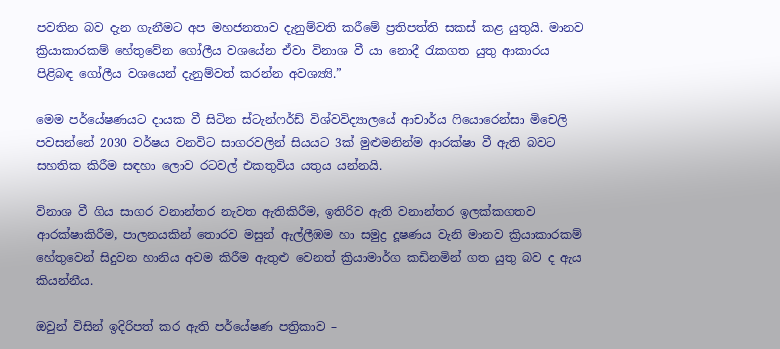පවතින බව දැන ගැනීමට අප මහජනතාව දැනුම්වති කරීමේ ප්‍රතිපත්ති සකස් කළ යුතුයි. මානව ක්‍රියාකාරකම් හේතුවේන ගෝලීය වශයේන ඒවා විනාශ වී යා නොදී රැකගත යුතු ආකාරය පිළිබඳ ගෝලීය වශයෙන් දැනුම්වත් කරන්න අවශ්‍ය්‍යි.”

මෙම පර්යේෂණයට දායක වී සිටින ස්ටැන්ෆර්ඩ් විශ්වවිද්‍යාලයේ ආචාර්ය ‍‍ෆියොරෙන්සා මිචෙලි පවසන්නේ 2030 වර්ෂය වනවිට සාගරවලින් සියයට 3ක් මුළුමනින්ම ආරක්ෂා වී ඇති බවට සහතික කිරීම සඳහා ලොව රටවල් එකතුවිය යතුය යන්නයි.

විනාශ වී ගිය සාගර වනාන්තර නැවත ඇතිකිරීම, ඉතිරිව ඇති වනාන්තර ඉලක්කගතව ආරක්ෂාකිරීම, පාලනයකින් තොරව මසුන් ඇල්ලීඹම හා සමුද්‍ර දූෂණය වැනි මානව ක්‍රියාකාරකම් හේතුවෙන් සිදුවන හානිය අවම කිරීම ඇතුළු වෙනත් ක්‍රියාමාර්ග කඩිනමින් ගත යුතු බව ද ඇය කියන්නීය.

ඔවුන් විසින් ඉදිරිපත් කර ඇති පර්යේෂණ පත්‍රිකාව –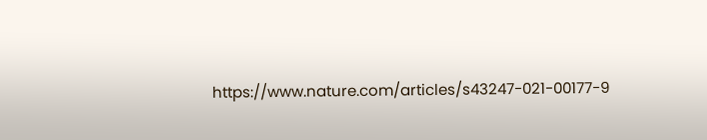https://www.nature.com/articles/s43247-021-00177-9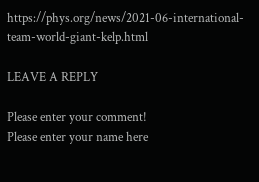https://phys.org/news/2021-06-international-team-world-giant-kelp.html

LEAVE A REPLY

Please enter your comment!
Please enter your name here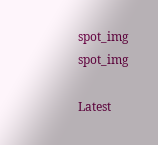spot_img
spot_img

Latest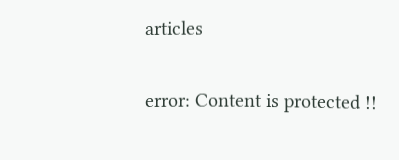articles

error: Content is protected !!